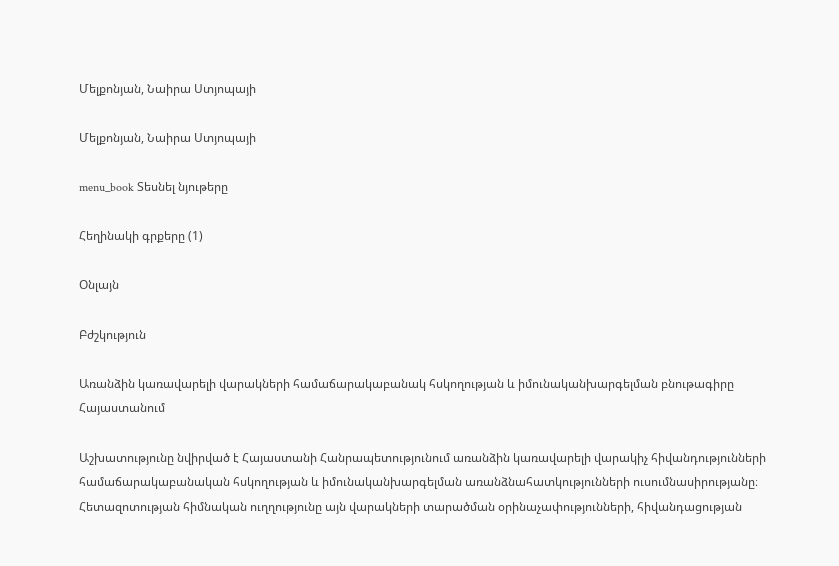Մելքոնյան, Նաիրա Ստյոպայի

Մելքոնյան, Նաիրա Ստյոպայի

menu_book Տեսնել նյութերը

Հեղինակի գրքերը (1)

Օնլայն

Բժշկություն

Առանձին կառավարելի վարակների համաճարակաբանակ հսկողության և իմունականխարգելման բնութագիրը Հայաստանում

Աշխատությունը նվիրված է Հայաստանի Հանրապետությունում առանձին կառավարելի վարակիչ հիվանդությունների համաճարակաբանական հսկողության և իմունականխարգելման առանձնահատկությունների ուսումնասիրությանը։ Հետազոտության հիմնական ուղղությունը այն վարակների տարածման օրինաչափությունների, հիվանդացության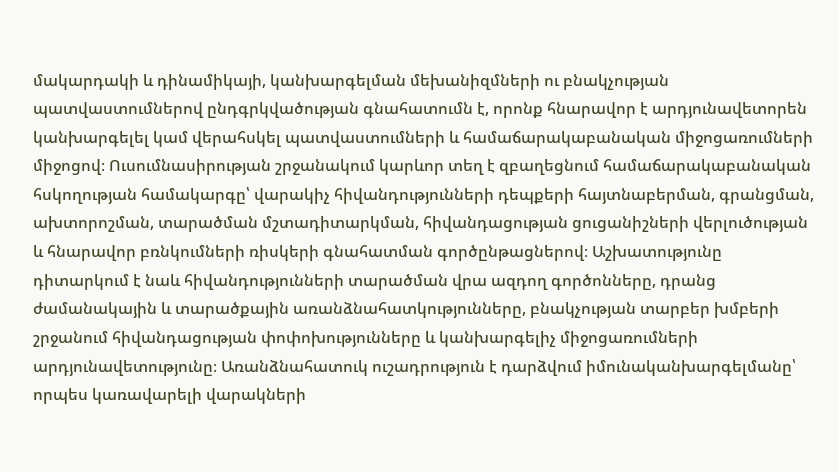մակարդակի և դինամիկայի, կանխարգելման մեխանիզմների ու բնակչության պատվաստումներով ընդգրկվածության գնահատումն է, որոնք հնարավոր է արդյունավետորեն կանխարգելել կամ վերահսկել պատվաստումների և համաճարակաբանական միջոցառումների միջոցով։ Ուսումնասիրության շրջանակում կարևոր տեղ է զբաղեցնում համաճարակաբանական հսկողության համակարգը՝ վարակիչ հիվանդությունների դեպքերի հայտնաբերման, գրանցման, ախտորոշման, տարածման մշտադիտարկման, հիվանդացության ցուցանիշների վերլուծության և հնարավոր բռնկումների ռիսկերի գնահատման գործընթացներով։ Աշխատությունը դիտարկում է նաև հիվանդությունների տարածման վրա ազդող գործոնները, դրանց ժամանակային և տարածքային առանձնահատկությունները, բնակչության տարբեր խմբերի շրջանում հիվանդացության փոփոխությունները և կանխարգելիչ միջոցառումների արդյունավետությունը։ Առանձնահատուկ ուշադրություն է դարձվում իմունականխարգելմանը՝ որպես կառավարելի վարակների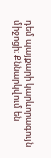դեմ պայքարի կարևորագույն միջոցի։ Քննարկվում են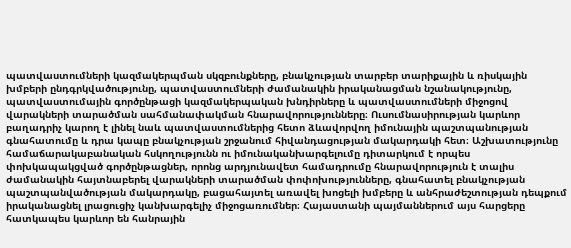պատվաստումների կազմակերպման սկզբունքները, բնակչության տարբեր տարիքային և ռիսկային խմբերի ընդգրկվածությունը, պատվաստումների ժամանակին իրականացման նշանակությունը, պատվաստումային գործընթացի կազմակերպական խնդիրները և պատվաստումների միջոցով վարակների տարածման սահմանափակման հնարավորությունները։ Ուսումնասիրության կարևոր բաղադրիչ կարող է լինել նաև պատվաստումներից հետո ձևավորվող իմունային պաշտպանության գնահատումը և դրա կապը բնակչության շրջանում հիվանդացության մակարդակի հետ։ Աշխատությունը համաճարակաբանական հսկողությունն ու իմունականխարգելումը դիտարկում է որպես փոխկապակցված գործընթացներ, որոնց արդյունավետ համադրումը հնարավորություն է տալիս ժամանակին հայտնաբերել վարակների տարածման փոփոխությունները, գնահատել բնակչության պաշտպանվածության մակարդակը, բացահայտել առավել խոցելի խմբերը և անհրաժեշտության դեպքում իրականացնել լրացուցիչ կանխարգելիչ միջոցառումներ։ Հայաստանի պայմաններում այս հարցերը հատկապես կարևոր են հանրային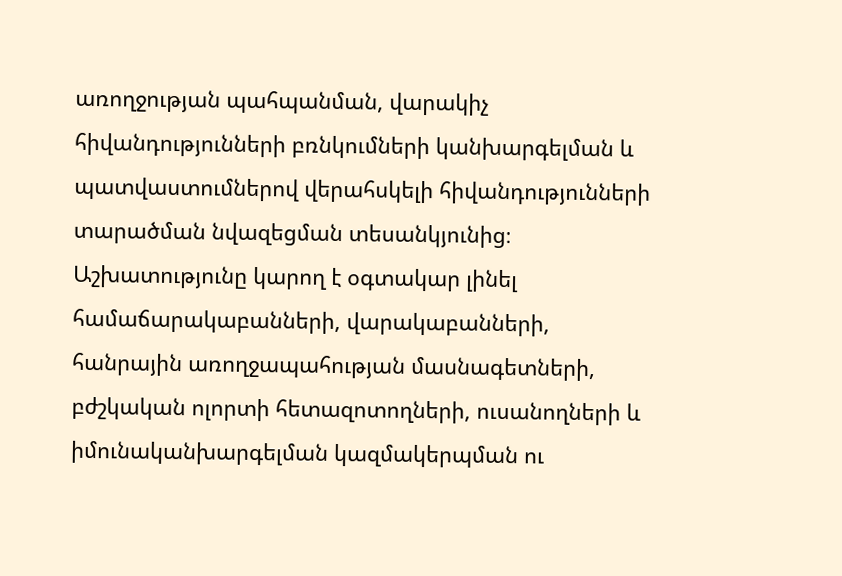առողջության պահպանման, վարակիչ հիվանդությունների բռնկումների կանխարգելման և պատվաստումներով վերահսկելի հիվանդությունների տարածման նվազեցման տեսանկյունից։ Աշխատությունը կարող է օգտակար լինել համաճարակաբանների, վարակաբանների, հանրային առողջապահության մասնագետների, բժշկական ոլորտի հետազոտողների, ուսանողների և իմունականխարգելման կազմակերպման ու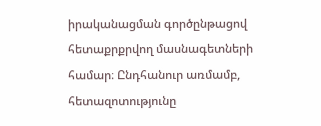իրականացման գործընթացով հետաքրքրվող մասնագետների համար։ Ընդհանուր առմամբ, հետազոտությունը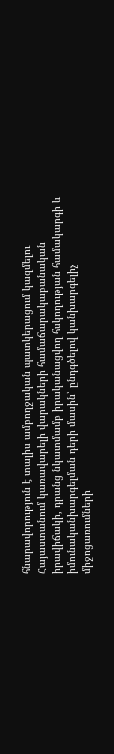հնարավորություն է տալիս ամբողջական պատկերացում կազմելու Հայաստանում կառավարելի վարակների համաճարակաբանական իրավիճակի, դրանց նկատմամբ իրականացվող հսկողության համակարգի և իմունականխարգելման դերի մասին՝ ընդգծելով կանխարգելիչ միջոցառումների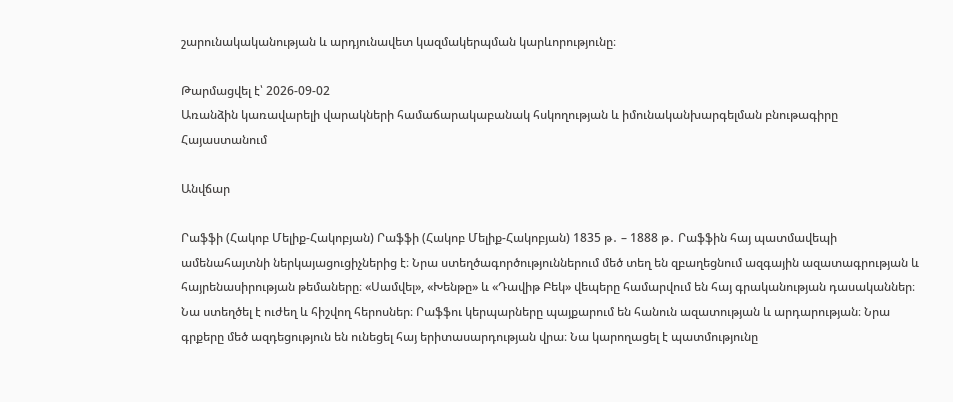շարունակականության և արդյունավետ կազմակերպման կարևորությունը։

Թարմացվել է՝ 2026-09-02
Առանձին կառավարելի վարակների համաճարակաբանակ հսկողության և իմունականխարգելման բնութագիրը Հայաստանում

Անվճար

Րաֆֆի (Հակոբ Մելիք-Հակոբյան) Րաֆֆի (Հակոբ Մելիք-Հակոբյան) 1835 թ․ – 1888 թ․ Րաֆֆին հայ պատմավեպի ամենահայտնի ներկայացուցիչներից է։ Նրա ստեղծագործություններում մեծ տեղ են զբաղեցնում ազգային ազատագրության և հայրենասիրության թեմաները։ «Սամվել», «Խենթը» և «Դավիթ Բեկ» վեպերը համարվում են հայ գրականության դասականներ։ Նա ստեղծել է ուժեղ և հիշվող հերոսներ։ Րաֆֆու կերպարները պայքարում են հանուն ազատության և արդարության։ Նրա գրքերը մեծ ազդեցություն են ունեցել հայ երիտասարդության վրա։ Նա կարողացել է պատմությունը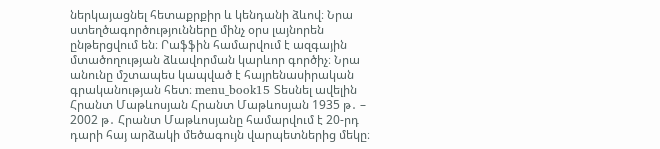ներկայացնել հետաքրքիր և կենդանի ձևով։ Նրա ստեղծագործությունները մինչ օրս լայնորեն ընթերցվում են։ Րաֆֆին համարվում է ազգային մտածողության ձևավորման կարևոր գործիչ։ Նրա անունը մշտապես կապված է հայրենասիրական գրականության հետ։ menu_book15 Տեսնել ավելին Հրանտ Մաթևոսյան Հրանտ Մաթևոսյան 1935 թ․ – 2002 թ․ Հրանտ Մաթևոսյանը համարվում է 20-րդ դարի հայ արձակի մեծագույն վարպետներից մեկը։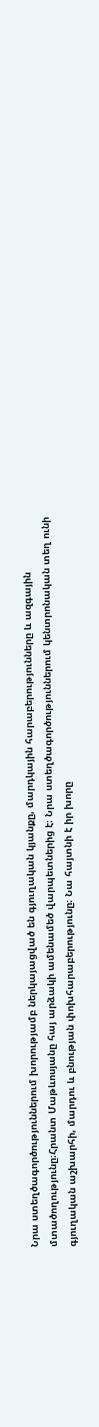Նրա ստեղծագործություններում խորությամբ ներկայացված են գյուղական կյանքը, մարդկային հարաբերությունները և ազգային մտածողությունը։Հրանտ Մաթևոսյանը հայ արձակի ամենամեծ վարպետներից է։ Նրա ստեղծագործություններում կենտրոնական տեղ ունի գյուղական աշխարհի, մարդու և բնության փոխհարաբերությունը։ Նա հայտնի է իր խորը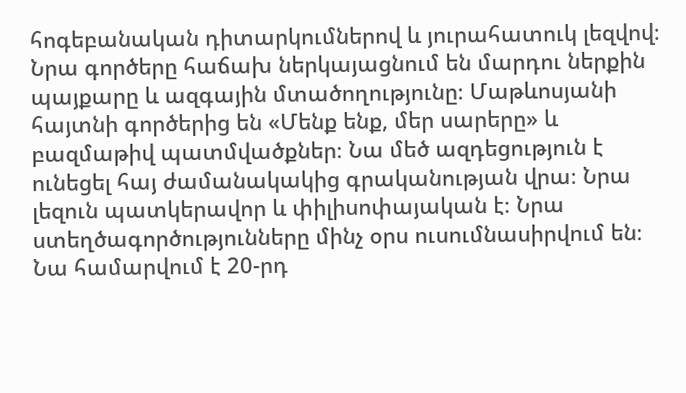հոգեբանական դիտարկումներով և յուրահատուկ լեզվով։ Նրա գործերը հաճախ ներկայացնում են մարդու ներքին պայքարը և ազգային մտածողությունը։ Մաթևոսյանի հայտնի գործերից են «Մենք ենք, մեր սարերը» և բազմաթիվ պատմվածքներ։ Նա մեծ ազդեցություն է ունեցել հայ ժամանակակից գրականության վրա։ Նրա լեզուն պատկերավոր և փիլիսոփայական է։ Նրա ստեղծագործությունները մինչ օրս ուսումնասիրվում են։ Նա համարվում է 20-րդ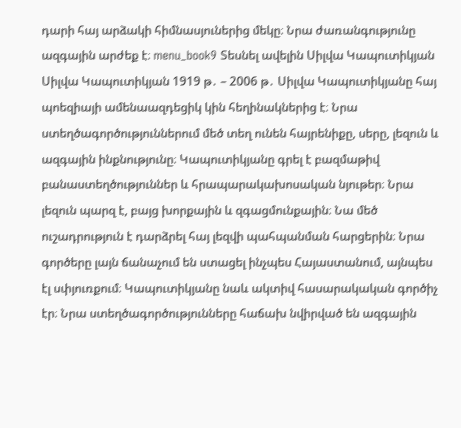դարի հայ արձակի հիմնասյուներից մեկը։ Նրա ժառանգությունը ազգային արժեք է։ menu_book9 Տեսնել ավելին Սիլվա Կապուտիկյան Սիլվա Կապուտիկյան 1919 թ․ – 2006 թ․ Սիլվա Կապուտիկյանը հայ պոեզիայի ամենաազդեցիկ կին հեղինակներից է։ Նրա ստեղծագործություններում մեծ տեղ ունեն հայրենիքը, սերը, լեզուն և ազգային ինքնությունը։ Կապուտիկյանը գրել է բազմաթիվ բանաստեղծություններ և հրապարակախոսական նյութեր։ Նրա լեզուն պարզ է, բայց խորքային և զգացմունքային։ Նա մեծ ուշադրություն է դարձրել հայ լեզվի պահպանման հարցերին։ Նրա գործերը լայն ճանաչում են ստացել ինչպես Հայաստանում, այնպես էլ սփյուռքում։ Կապուտիկյանը նաև ակտիվ հասարակական գործիչ էր։ Նրա ստեղծագործությունները հաճախ նվիրված են ազգային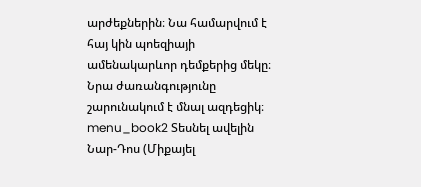արժեքներին։ Նա համարվում է հայ կին պոեզիայի ամենակարևոր դեմքերից մեկը։ Նրա ժառանգությունը շարունակում է մնալ ազդեցիկ։ menu_book2 Տեսնել ավելին Նար-Դոս (Միքայել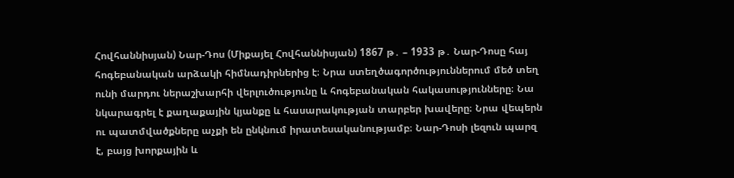Հովհաննիսյան) Նար-Դոս (Միքայել Հովհաննիսյան) 1867 թ․ – 1933 թ․ Նար-Դոսը հայ հոգեբանական արձակի հիմնադիրներից է։ Նրա ստեղծագործություններում մեծ տեղ ունի մարդու ներաշխարհի վերլուծությունը և հոգեբանական հակասությունները։ Նա նկարագրել է քաղաքային կյանքը և հասարակության տարբեր խավերը։ Նրա վեպերն ու պատմվածքները աչքի են ընկնում իրատեսականությամբ։ Նար-Դոսի լեզուն պարզ է, բայց խորքային և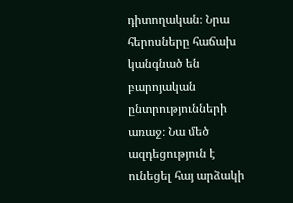դիտողական։ Նրա հերոսները հաճախ կանգնած են բարոյական ընտրությունների առաջ։ Նա մեծ ազդեցություն է ունեցել հայ արձակի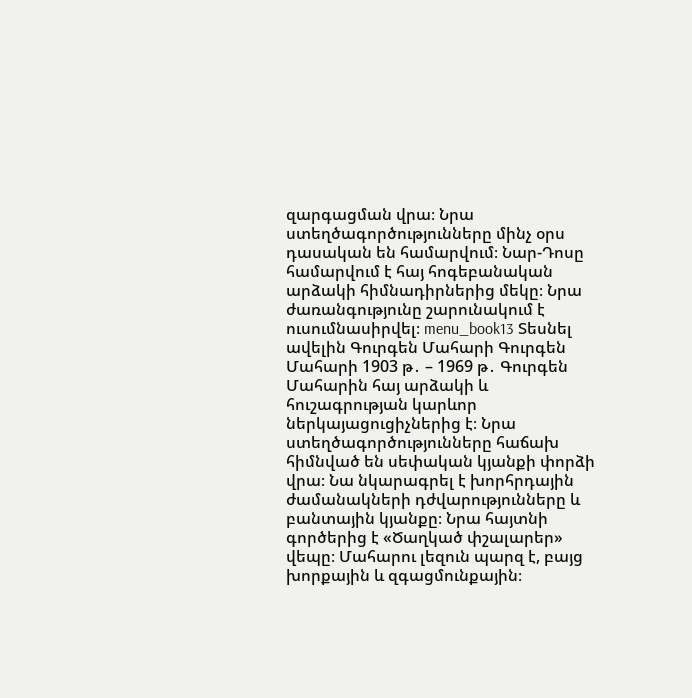զարգացման վրա։ Նրա ստեղծագործությունները մինչ օրս դասական են համարվում։ Նար-Դոսը համարվում է հայ հոգեբանական արձակի հիմնադիրներից մեկը։ Նրա ժառանգությունը շարունակում է ուսումնասիրվել։ menu_book13 Տեսնել ավելին Գուրգեն Մահարի Գուրգեն Մահարի 1903 թ․ – 1969 թ․ Գուրգեն Մահարին հայ արձակի և հուշագրության կարևոր ներկայացուցիչներից է։ Նրա ստեղծագործությունները հաճախ հիմնված են սեփական կյանքի փորձի վրա։ Նա նկարագրել է խորհրդային ժամանակների դժվարությունները և բանտային կյանքը։ Նրա հայտնի գործերից է «Ծաղկած փշալարեր» վեպը։ Մահարու լեզուն պարզ է, բայց խորքային և զգացմունքային։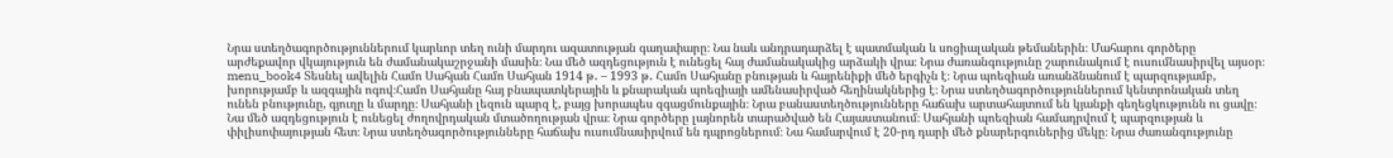Նրա ստեղծագործություններում կարևոր տեղ ունի մարդու ազատության գաղափարը։ Նա նաև անդրադարձել է պատմական և սոցիալական թեմաներին։ Մահարու գործերը արժեքավոր վկայություն են ժամանակաշրջանի մասին։ Նա մեծ ազդեցություն է ունեցել հայ ժամանակակից արձակի վրա։ Նրա ժառանգությունը շարունակում է ուսումնասիրվել այսօր։ menu_book4 Տեսնել ավելին Համո Սահյան Համո Սահյան 1914 թ․ – 1993 թ․ Համո Սահյանը բնության և հայրենիքի մեծ երգիչն է։ Նրա պոեզիան առանձնանում է պարզությամբ, խորությամբ և ազգային ոգով։Համո Սահյանը հայ բնապատկերային և քնարական պոեզիայի ամենասիրված հեղինակներից է։ Նրա ստեղծագործություններում կենտրոնական տեղ ունեն բնությունը, գյուղը և մարդը։ Սահյանի լեզուն պարզ է, բայց խորապես զգացմունքային։ Նրա բանաստեղծությունները հաճախ արտահայտում են կյանքի գեղեցկությունն ու ցավը։ Նա մեծ ազդեցություն է ունեցել ժողովրդական մտածողության վրա։ Նրա գործերը լայնորեն տարածված են Հայաստանում։ Սահյանի պոեզիան համադրվում է պարզության և փիլիսոփայության հետ։ Նրա ստեղծագործությունները հաճախ ուսումնասիրվում են դպրոցներում։ Նա համարվում է 20-րդ դարի մեծ քնարերգուներից մեկը։ Նրա ժառանգությունը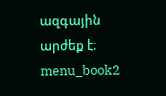ազգային արժեք է։ menu_book2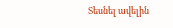Տեսնել ավելին